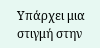Υπάρχει μια στιγμή στην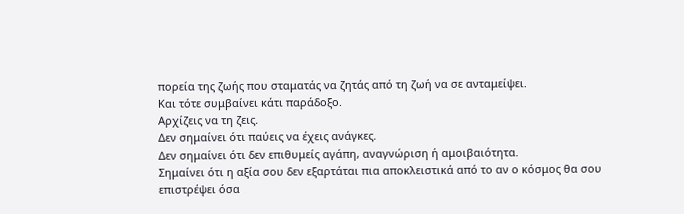πορεία της ζωής που σταματάς να ζητάς από τη ζωή να σε ανταμείψει.
Και τότε συμβαίνει κάτι παράδοξο.
Αρχίζεις να τη ζεις.
Δεν σημαίνει ότι παύεις να έχεις ανάγκες.
Δεν σημαίνει ότι δεν επιθυμείς αγάπη, αναγνώριση ή αμοιβαιότητα.
Σημαίνει ότι η αξία σου δεν εξαρτάται πια αποκλειστικά από το αν ο κόσμος θα σου επιστρέψει όσα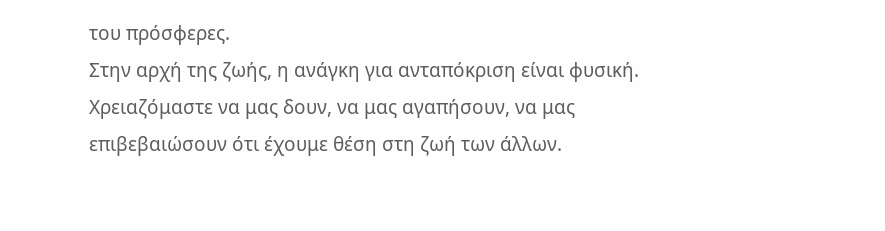του πρόσφερες.
Στην αρχή της ζωής, η ανάγκη για ανταπόκριση είναι φυσική. Χρειαζόμαστε να μας δουν, να μας αγαπήσουν, να μας επιβεβαιώσουν ότι έχουμε θέση στη ζωή των άλλων.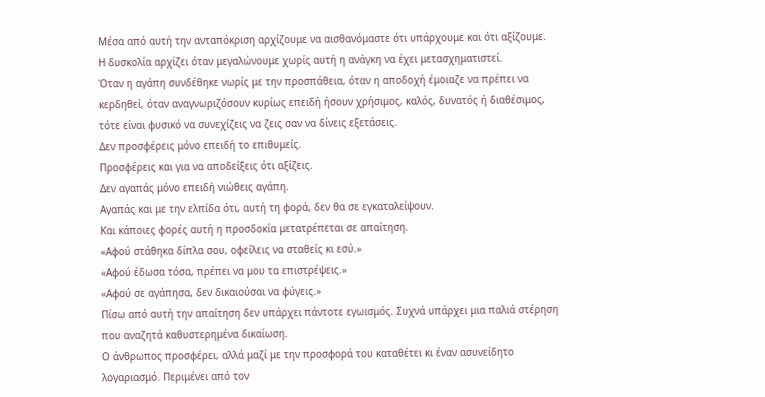Μέσα από αυτή την ανταπόκριση αρχίζουμε να αισθανόμαστε ότι υπάρχουμε και ότι αξίζουμε.
Η δυσκολία αρχίζει όταν μεγαλώνουμε χωρίς αυτή η ανάγκη να έχει μετασχηματιστεί.
Όταν η αγάπη συνδέθηκε νωρίς με την προσπάθεια, όταν η αποδοχή έμοιαζε να πρέπει να κερδηθεί, όταν αναγνωριζόσουν κυρίως επειδή ήσουν χρήσιμος, καλός, δυνατός ή διαθέσιμος, τότε είναι φυσικό να συνεχίζεις να ζεις σαν να δίνεις εξετάσεις.
Δεν προσφέρεις μόνο επειδή το επιθυμείς.
Προσφέρεις και για να αποδείξεις ότι αξίζεις.
Δεν αγαπάς μόνο επειδή νιώθεις αγάπη.
Αγαπάς και με την ελπίδα ότι, αυτή τη φορά, δεν θα σε εγκαταλείψουν.
Και κάποιες φορές αυτή η προσδοκία μετατρέπεται σε απαίτηση.
«Αφού στάθηκα δίπλα σου, οφείλεις να σταθείς κι εσύ.»
«Αφού έδωσα τόσα, πρέπει να μου τα επιστρέψεις.»
«Αφού σε αγάπησα, δεν δικαιούσαι να φύγεις.»
Πίσω από αυτή την απαίτηση δεν υπάρχει πάντοτε εγωισμός. Συχνά υπάρχει μια παλιά στέρηση που αναζητά καθυστερημένα δικαίωση.
Ο άνθρωπος προσφέρει, αλλά μαζί με την προσφορά του καταθέτει κι έναν ασυνείδητο λογαριασμό. Περιμένει από τον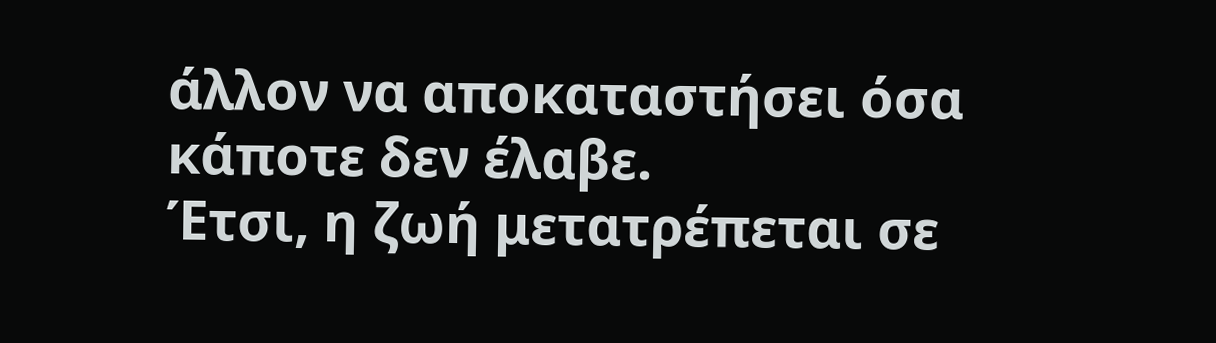άλλον να αποκαταστήσει όσα κάποτε δεν έλαβε.
Έτσι, η ζωή μετατρέπεται σε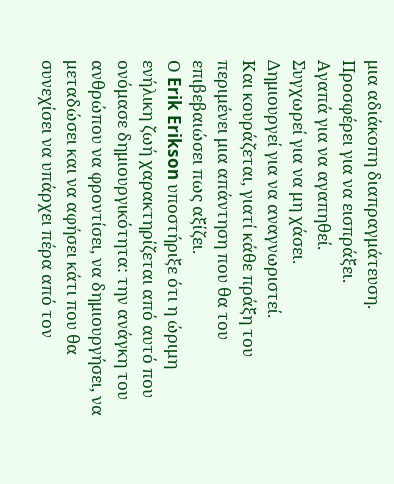μια αδιάκοπη διαπραγμάτευση.
Προσφέρει για να εισπράξει.
Αγαπά για να αγαπηθεί.
Συγχωρεί για να μη χάσει.
Δημιουργεί για να αναγνωριστεί.
Και κουράζεται, γιατί κάθε πράξη του περιμένει μια απάντηση που θα του επιβεβαιώσει πως αξίζει.
Ο Erik Erikson υποστήριξε ότι η ώριμη ενήλικη ζωή χαρακτηρίζεται από αυτό που ονόμασε δημιουργικότητα: την ανάγκη του ανθρώπου να φροντίσει, να δημιουργήσει, να μεταδώσει και να αφήσει κάτι που θα συνεχίσει να υπάρχει πέρα από τον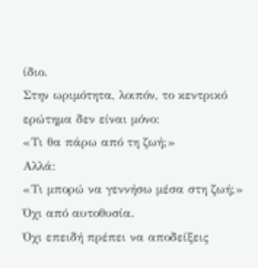ίδιο.
Στην ωριμότητα, λοιπόν, το κεντρικό ερώτημα δεν είναι μόνο:
«Τι θα πάρω από τη ζωή;»
Αλλά:
«Τι μπορώ να γεννήσω μέσα στη ζωή;»
Όχι από αυτοθυσία.
Όχι επειδή πρέπει να αποδείξεις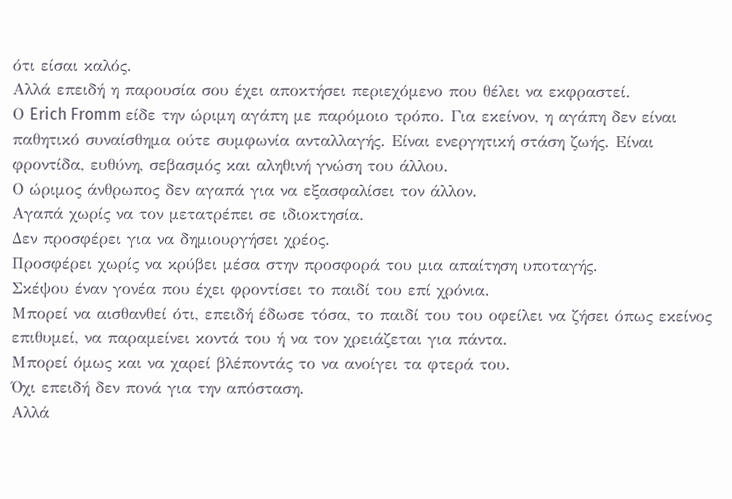ότι είσαι καλός.
Αλλά επειδή η παρουσία σου έχει αποκτήσει περιεχόμενο που θέλει να εκφραστεί.
Ο Erich Fromm είδε την ώριμη αγάπη με παρόμοιο τρόπο. Για εκείνον, η αγάπη δεν είναι παθητικό συναίσθημα ούτε συμφωνία ανταλλαγής. Είναι ενεργητική στάση ζωής. Είναι φροντίδα, ευθύνη, σεβασμός και αληθινή γνώση του άλλου.
Ο ώριμος άνθρωπος δεν αγαπά για να εξασφαλίσει τον άλλον.
Αγαπά χωρίς να τον μετατρέπει σε ιδιοκτησία.
Δεν προσφέρει για να δημιουργήσει χρέος.
Προσφέρει χωρίς να κρύβει μέσα στην προσφορά του μια απαίτηση υποταγής.
Σκέψου έναν γονέα που έχει φροντίσει το παιδί του επί χρόνια.
Μπορεί να αισθανθεί ότι, επειδή έδωσε τόσα, το παιδί του του οφείλει να ζήσει όπως εκείνος επιθυμεί, να παραμείνει κοντά του ή να τον χρειάζεται για πάντα.
Μπορεί όμως και να χαρεί βλέποντάς το να ανοίγει τα φτερά του.
Όχι επειδή δεν πονά για την απόσταση.
Αλλά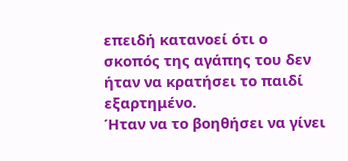επειδή κατανοεί ότι ο σκοπός της αγάπης του δεν ήταν να κρατήσει το παιδί εξαρτημένο.
Ήταν να το βοηθήσει να γίνει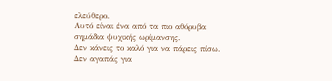ελεύθερο.
Αυτό είναι ένα από τα πιο αθόρυβα σημάδια ψυχικής ωρίμανσης.
Δεν κάνεις το καλό για να πάρεις πίσω.
Δεν αγαπάς για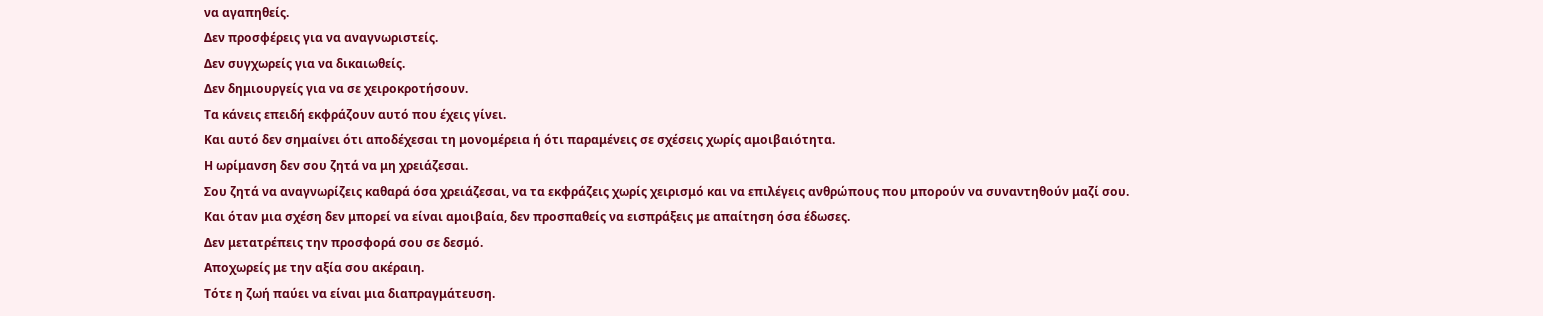να αγαπηθείς.
Δεν προσφέρεις για να αναγνωριστείς.
Δεν συγχωρείς για να δικαιωθείς.
Δεν δημιουργείς για να σε χειροκροτήσουν.
Τα κάνεις επειδή εκφράζουν αυτό που έχεις γίνει.
Και αυτό δεν σημαίνει ότι αποδέχεσαι τη μονομέρεια ή ότι παραμένεις σε σχέσεις χωρίς αμοιβαιότητα.
Η ωρίμανση δεν σου ζητά να μη χρειάζεσαι.
Σου ζητά να αναγνωρίζεις καθαρά όσα χρειάζεσαι, να τα εκφράζεις χωρίς χειρισμό και να επιλέγεις ανθρώπους που μπορούν να συναντηθούν μαζί σου.
Και όταν μια σχέση δεν μπορεί να είναι αμοιβαία, δεν προσπαθείς να εισπράξεις με απαίτηση όσα έδωσες.
Δεν μετατρέπεις την προσφορά σου σε δεσμό.
Αποχωρείς με την αξία σου ακέραιη.
Τότε η ζωή παύει να είναι μια διαπραγμάτευση.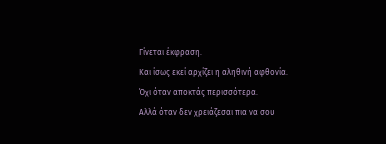Γίνεται έκφραση.
Και ίσως εκεί αρχίζει η αληθινή αφθονία.
Όχι όταν αποκτάς περισσότερα.
Αλλά όταν δεν χρειάζεσαι πια να σου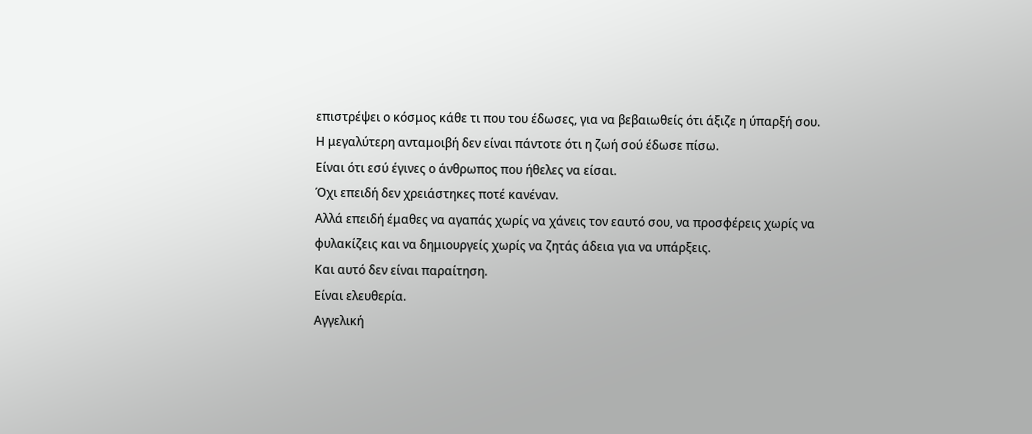επιστρέψει ο κόσμος κάθε τι που του έδωσες, για να βεβαιωθείς ότι άξιζε η ύπαρξή σου.
Η μεγαλύτερη ανταμοιβή δεν είναι πάντοτε ότι η ζωή σού έδωσε πίσω.
Είναι ότι εσύ έγινες ο άνθρωπος που ήθελες να είσαι.
Όχι επειδή δεν χρειάστηκες ποτέ κανέναν.
Αλλά επειδή έμαθες να αγαπάς χωρίς να χάνεις τον εαυτό σου, να προσφέρεις χωρίς να φυλακίζεις και να δημιουργείς χωρίς να ζητάς άδεια για να υπάρξεις.
Και αυτό δεν είναι παραίτηση.
Είναι ελευθερία.
Αγγελική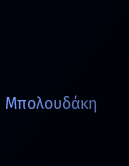Μπολουδάκη